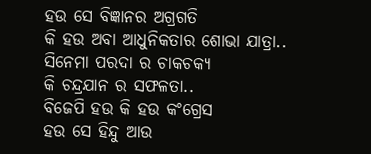ହଉ ସେ ବିଜ୍ଞାନର ଅଗ୍ରଗତି
କି ହଉ ଅବା ଆଧୁନିକତାର ଶୋଭା ଯାତ୍ରା..
ସିନେମା ପରଦା ର ଚାକଚକ୍ୟ
କି ଚନ୍ଦ୍ରଯାନ ର ସଫଳତା..
ବିଜେପି ହଉ କି ହଉ କଂଗ୍ରେସ
ହଉ ସେ ହିନ୍ଦୁ ଆଉ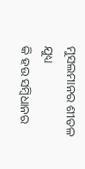ମୁସଲମାନର ଶୀତଳ ଯୁଧ୍ୟ
କି ହଉ ସମ୍ବିଧାନର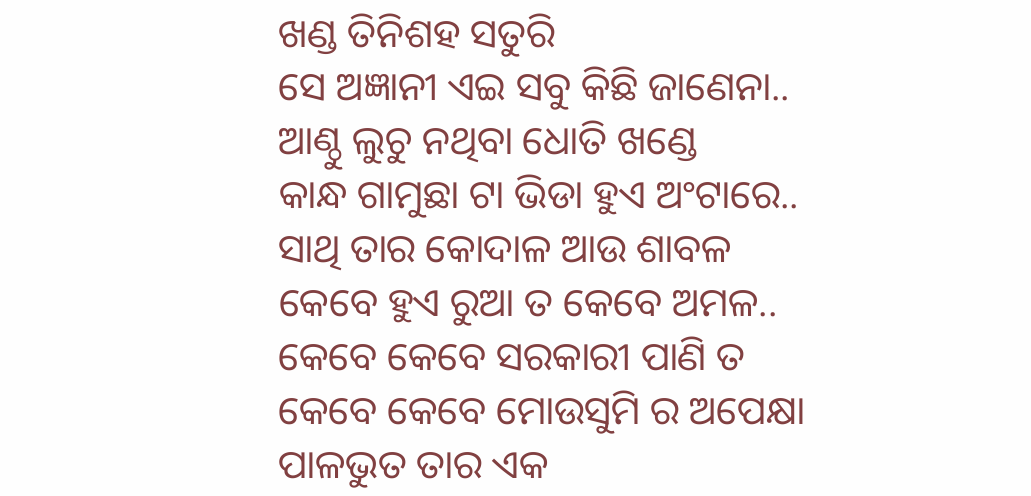ଖଣ୍ଡ ତିନିଶହ ସତୁରି
ସେ ଅଜ୍ଞାନୀ ଏଇ ସବୁ କିଛି ଜାଣେନା..
ଆଣ୍ଠୁ ଲୁଚୁ ନଥିବା ଧୋତି ଖଣ୍ଡେ
କାନ୍ଧ ଗାମୁଛା ଟା ଭିଡା ହୁଏ ଅଂଟାରେ..
ସାଥି ତାର କୋଦାଳ ଆଉ ଶାବଳ
କେବେ ହୁଏ ରୁଆ ତ କେବେ ଅମଳ..
କେବେ କେବେ ସରକାରୀ ପାଣି ତ
କେବେ କେବେ ମୋଉସୁମି ର ଅପେକ୍ଷା
ପାଳଭୁତ ତାର ଏକ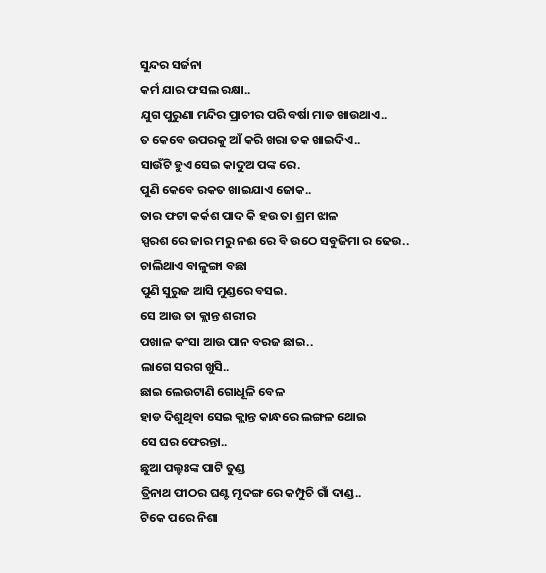ସୁନ୍ଦର ସର୍ଜନା
କର୍ମ ଯାର ଫସଲ ରକ୍ଷା..
ଯୁଗ ପୁରୁଣା ମନ୍ଦିର ପ୍ରାଚୀର ପରି ବର୍ଷା ମାଡ ଖାଉଥାଏ..
ତ କେବେ ଉପରକୁ ଆଁ କରି ଖରା ତକ ଖାଇଦିଏ..
ସାଉଁଟି ହୁଏ ସେଇ କାଦୁଅ ପଙ୍କ ରେ.
ପୁଣି କେବେ ରକତ ଖାଇଯାଏ ଜୋକ..
ତାର ଫଟା କର୍କଶ ପାଦ କି ହଉ ତା ଶ୍ରମ ଝାଳ
ସ୍ପରଶ ରେ ଜାର ମରୁ ନଈ ରେ ବି ଉଠେ ସବୁଜିମା ର ଢେଉ..
ଚାଲିଥାଏ ବାଳୁଙ୍ଗା ବଛା
ପୁଣି ସୁରୁଜ ଆସି ମୁଣ୍ଡରେ ବସଇ.
ସେ ଆଉ ତା କ୍ଲାନ୍ତ ଶରୀର
ପଖାଳ କଂସା ଆଉ ପାନ ବରଜ ଛାଇ..
ଲାଗେ ସରଗ ଖୁସି..
ଛାଇ ଲେଉଟାଣି ଗୋଧୂଳି ବେଳ
ହାଡ ଦିଶୁଥିବା ସେଇ କ୍ଲାନ୍ତ କାନ୍ଧରେ ଲଙ୍ଗଳ ଥୋଇ
ସେ ଘର ଫେରନ୍ତା..
ଛୁଆ ପଲ୍ହଃଙ୍କ ପାଟି ତୁଣ୍ଡ
ତ୍ରିନାଥ ପୀଠର ଘଣ୍ଟ ମୃଦଙ୍ଗ ରେ କମ୍ପୁଚି ଗାଁ ଦାଣ୍ଡ..
ଟିକେ ପରେ ନିଶା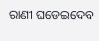ରାଣୀ ଘଡେଇଦେବ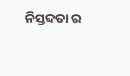ନିସ୍ତବ୍ଦତା ର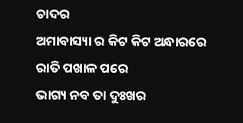ଚାଦର
ଅମାବାସ୍ୟା ର କିଟ କିଟ ଅନ୍ଧାରରେ
ରାତି ପଖାଳ ପରେ
ଭାଗ୍ୟ ନବ ତା ଦୁଃଖର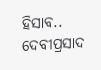ହିସାବ..
ଦେବୀପ୍ରସାଦ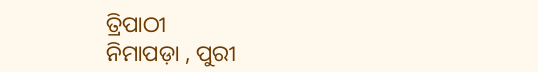ତ୍ରିପାଠୀ
ନିମାପଡ଼ା , ପୁରୀ